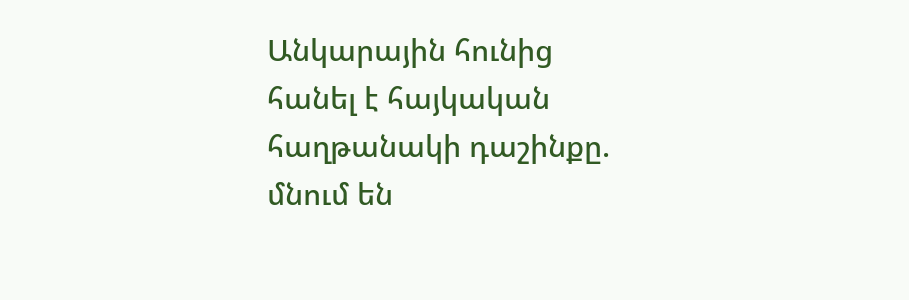Անկարային հունից հանել է հայկական հաղթանակի դաշինքը. մնում են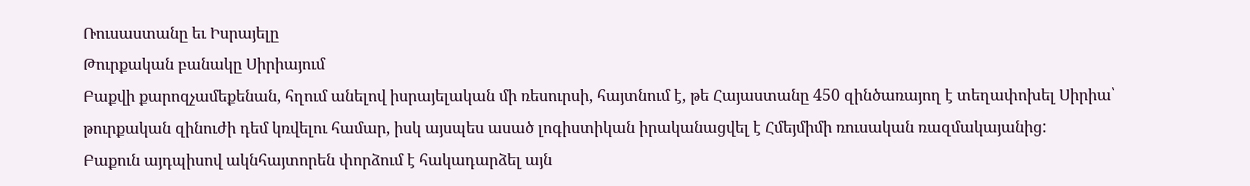Ռուսաստանը եւ Իսրայելը
Թուրքական բանակը Սիրիայում
Բաքվի քարոզչամեքենան, հղում անելով իսրայելական մի ռեսուրսի, հայտնում է, թե Հայաստանը 450 զինծառայող է տեղափոխել Սիրիա՝ թուրքական զինուժի դեմ կռվելու համար, իսկ այսպես ասած լոգիստիկան իրականացվել է Հմեյմիմի ռուսական ռազմակայանից:
Բաքուն այդպիսով ակնհայտորեն փորձում է հակադարձել այն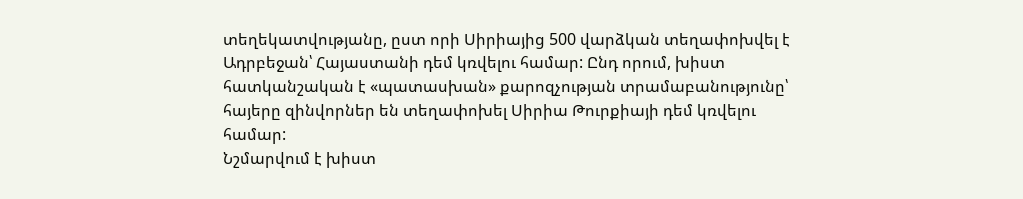տեղեկատվությանը, ըստ որի Սիրիայից 500 վարձկան տեղափոխվել է Ադրբեջան՝ Հայաստանի դեմ կռվելու համար: Ընդ որում, խիստ հատկանշական է «պատասխան» քարոզչության տրամաբանությունը՝ հայերը զինվորներ են տեղափոխել Սիրիա Թուրքիայի դեմ կռվելու համար:
Նշմարվում է խիստ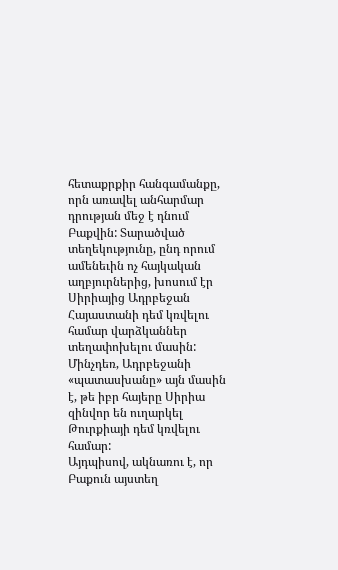հետաքրքիր հանգամանքը, որն առավել անհարմար դրության մեջ է դնում Բաքվին: Տարածված տեղեկությունը, ընդ որում ամենեւին ոչ հայկական աղբյուրներից, խոսում էր Սիրիայից Ադրբեջան Հայաստանի դեմ կռվելու համար վարձկաններ տեղափոխելու մասին: Մինչդեռ, Ադրբեջանի «պատասխանը» այն մասին է, թե իբր հայերը Սիրիա զինվոր են ուղարկել Թուրքիայի դեմ կռվելու համար:
Այդպիսով, ակնառու է, որ Բաքուն այստեղ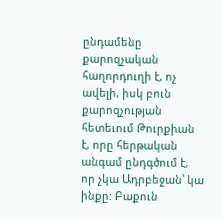ընդամենը քարոզչական հաղորդուղի է, ոչ ավելի, իսկ բուն քարոզչության հետեւում Թուրքիան է, որը հերթական անգամ ընդգծում է, որ չկա Ադրբեջան՝ կա ինքը: Բաքուն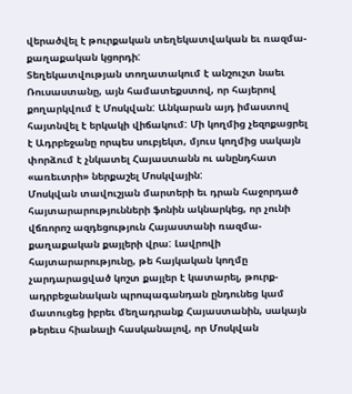վերածվել է թուրքական տեղեկատվական եւ ռազմա-քաղաքական կցորդի:
Տեղեկատվության տողատակում է անշուշտ նաեւ Ռուսաստանը, այն համատեքստով, որ հայերով քողարկվում է Մոսկվան: Անկարան այդ իմաստով հայտնվել է երկակի վիճակում: Մի կողմից չեզոքացրել է Ադրբեջանը որպես սուբյեկտ, մյուս կողմից սակայն փորձում է չնկատել Հայաստանն ու անընդհատ «առեւտրի» ներքաշել Մոսկվային:
Մոսկվան տավուշյան մարտերի եւ դրան հաջորդած հայտարարությունների ֆոնին ակնարկեց, որ չունի վճռորոշ ազդեցություն Հայաստանի ռազմա-քաղաքական քայլերի վրա: Լավրովի հայտարարությունը, թե հայկական կողմը չարդարացված կոշտ քայլեր է կատարել, թուրք-ադրբեջանական պրոպագանդան ընդունեց կամ մատուցեց իբրեւ մեղադրանք Հայաստանին, սակայն թերեւս հիանալի հասկանալով, որ Մոսկվան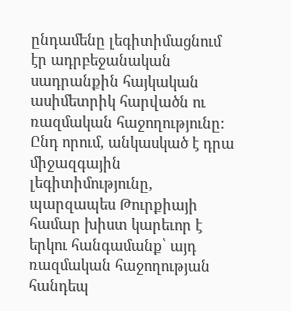ընդամենը լեգիտիմացնում էր ադրբեջանական սադրանքին հայկական ասիմետրիկ հարվածն ու ռազմական հաջողությունը:
Ընդ որում, անկասկած է դրա միջազգային լեգիտիմությունը, պարզապես Թուրքիայի համար խիստ կարեւոր է երկու հանգամանք՝ այդ ռազմական հաջողության հանդեպ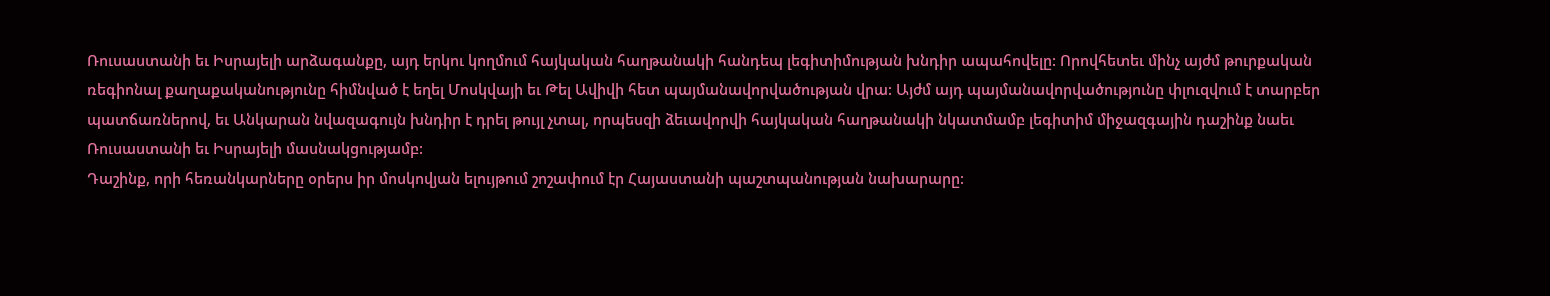Ռուսաստանի եւ Իսրայելի արձագանքը, այդ երկու կողմում հայկական հաղթանակի հանդեպ լեգիտիմության խնդիր ապահովելը: Որովհետեւ մինչ այժմ թուրքական ռեգիոնալ քաղաքականությունը հիմնված է եղել Մոսկվայի եւ Թել Ավիվի հետ պայմանավորվածության վրա: Այժմ այդ պայմանավորվածությունը փլուզվում է տարբեր պատճառներով, եւ Անկարան նվազագույն խնդիր է դրել թույլ չտալ, որպեսզի ձեւավորվի հայկական հաղթանակի նկատմամբ լեգիտիմ միջազգային դաշինք նաեւ Ռուսաստանի եւ Իսրայելի մասնակցությամբ:
Դաշինք, որի հեռանկարները օրերս իր մոսկովյան ելույթում շոշափում էր Հայաստանի պաշտպանության նախարարը: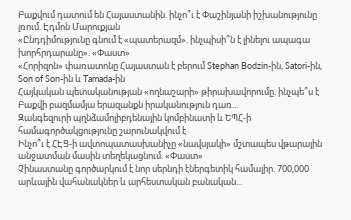Բաքվում դատում են Հայաստանին. ինչո՞ւ է Փաշինյանի իշխանությունը լռում. Էդմոն Մարուքյան
«Ընդդիմությունը գնում է «պատերազմ». ինչպիսի՞ն է լինելու ապագա խորհրդարանը». «Փաստ»
«Հորիզոն» փառատոնը Հայաստան է բերում Stephan Bodzin-ին, Satori-ին, Son of Son-ին և Tamada-ին
Հայկական պետականության «ողնաշարի» թիրախավորումը. ինչպե՞ս է Բաքվի բազմամյա երազանքն իրականություն դառ...
Զանգեզուրի պղնձամոլիբդենային կոմբինատի և ԵՊՀ-ի համագործակցությունը շարունակվում է
Ինչո՞ւ է ՀԷՑ-ի ավտոպատասխանիչը «նավսյակի» մշտապես վթարային անջատման մասին տեղեկացնում. «Փաստ»
Չինաստանը գործարկում է նոր սերնդի էներգետիկ համալիր. 700,000 արևային վահանակներ և արհեստական բանական...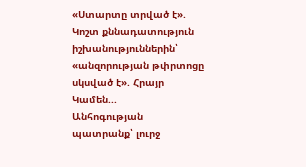«Ստարտը տրված է». Կոշտ քննադատություն իշխանություններին՝ «անզորության թփրտոցը սկսված է». Հրայր Կամեն...
Անհոգության պատրանք՝ լուրջ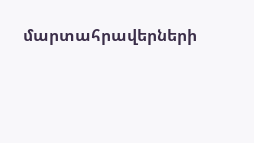մարտահրավերների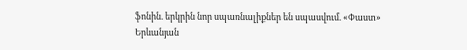ֆոնին. երկրին նոր սպառնալիքներ են սպասվում. «Փաստ»
Երևանյան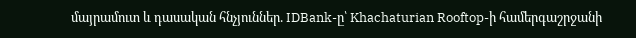մայրամուտ և դասական հնչյուններ. IDBank-ը՝ Khachaturian Rooftop-ի համերգաշրջանի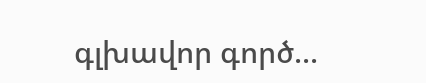գլխավոր գործ...